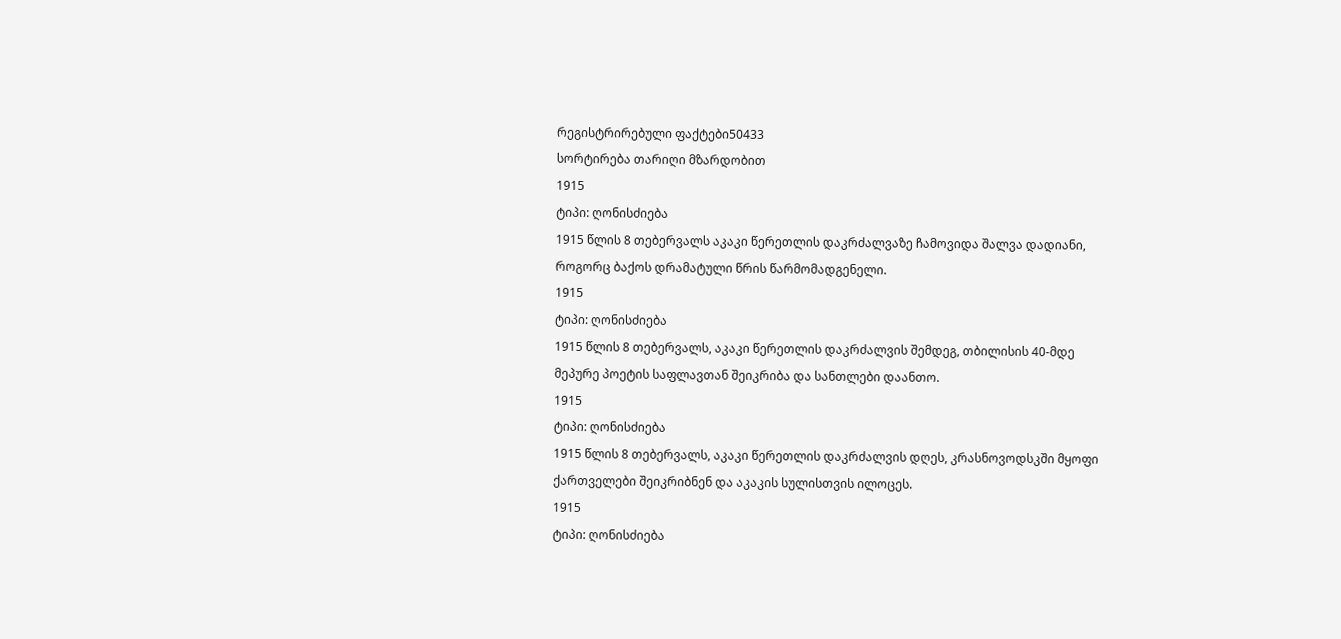რეგისტრირებული ფაქტები50433
სორტირება თარიღი მზარდობით
1915
ტიპი: ღონისძიება
1915 წლის 8 თებერვალს აკაკი წერეთლის დაკრძალვაზე ჩამოვიდა შალვა დადიანი, როგორც ბაქოს დრამატული წრის წარმომადგენელი.
1915
ტიპი: ღონისძიება
1915 წლის 8 თებერვალს, აკაკი წერეთლის დაკრძალვის შემდეგ, თბილისის 40-მდე მეპურე პოეტის საფლავთან შეიკრიბა და სანთლები დაანთო.
1915
ტიპი: ღონისძიება
1915 წლის 8 თებერვალს, აკაკი წერეთლის დაკრძალვის დღეს, კრასნოვოდსკში მყოფი ქართველები შეიკრიბნენ და აკაკის სულისთვის ილოცეს.
1915
ტიპი: ღონისძიება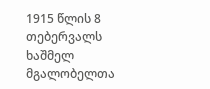1915 წლის 8 თებერვალს ხაშმელ მგალობელთა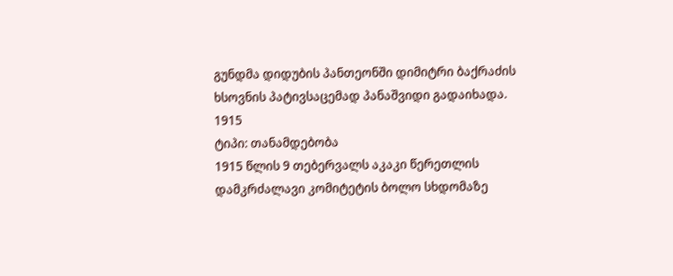გუნდმა დიდუბის პანთეონში დიმიტრი ბაქრაძის ხსოვნის პატივსაცემად პანაშვიდი გადაიხადა.
1915
ტიპი: თანამდებობა
1915 წლის 9 თებერვალს აკაკი წერეთლის დამკრძალავი კომიტეტის ბოლო სხდომაზე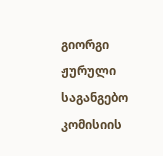გიორგი ჟურული საგანგებო კომისიის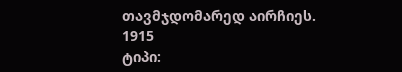თავმჯდომარედ აირჩიეს.
1915
ტიპი: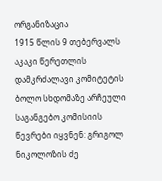ორგანიზაცია
1915 წლის 9 თებერვალს აკაკი წერეთლის დამკრძალავი კომიტეტის ბოლო სხდომაზე არჩეული საგანგებო კომისიის წევრები იყვნენ: გრიგოლ ნიკოლოზის ძე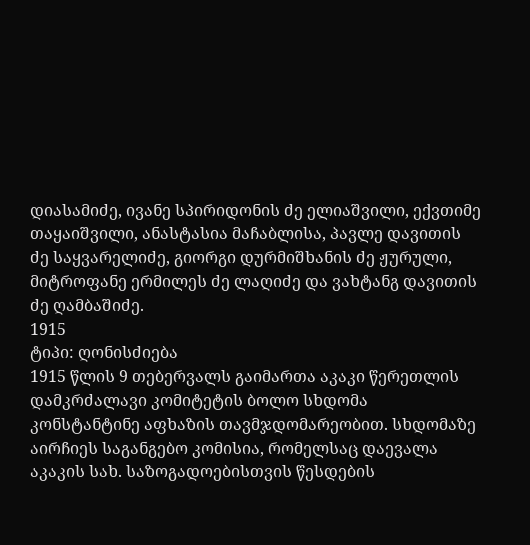დიასამიძე, ივანე სპირიდონის ძე ელიაშვილი, ექვთიმე თაყაიშვილი, ანასტასია მაჩაბლისა, პავლე დავითის ძე საყვარელიძე, გიორგი დურმიშხანის ძე ჟურული, მიტროფანე ერმილეს ძე ლაღიძე და ვახტანგ დავითის ძე ღამბაშიძე.
1915
ტიპი: ღონისძიება
1915 წლის 9 თებერვალს გაიმართა აკაკი წერეთლის დამკრძალავი კომიტეტის ბოლო სხდომა კონსტანტინე აფხაზის თავმჯდომარეობით. სხდომაზე აირჩიეს საგანგებო კომისია, რომელსაც დაევალა აკაკის სახ. საზოგადოებისთვის წესდების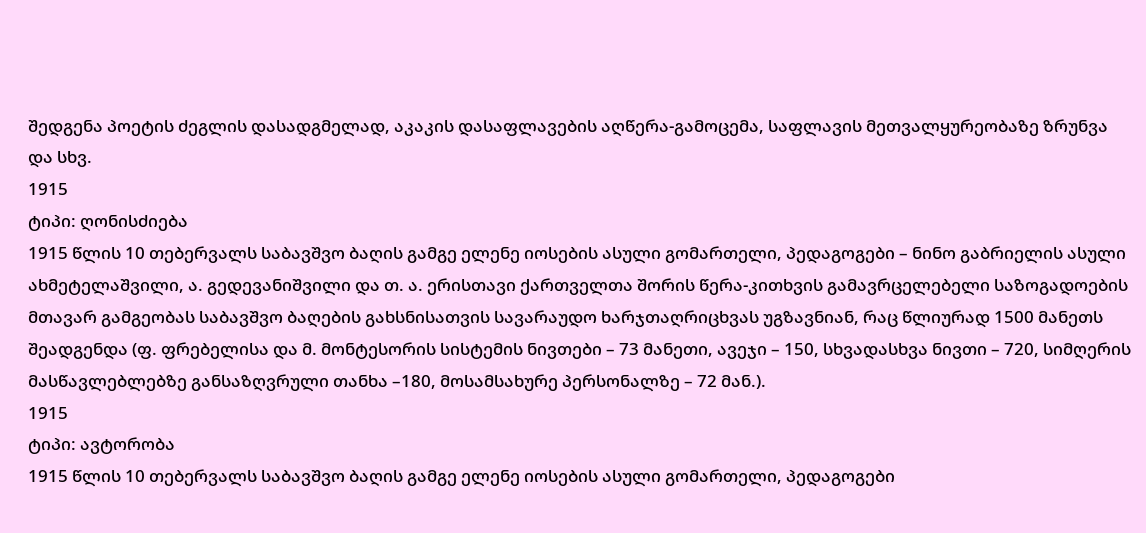შედგენა პოეტის ძეგლის დასადგმელად, აკაკის დასაფლავების აღწერა-გამოცემა, საფლავის მეთვალყურეობაზე ზრუნვა და სხვ.
1915
ტიპი: ღონისძიება
1915 წლის 10 თებერვალს საბავშვო ბაღის გამგე ელენე იოსების ასული გომართელი, პედაგოგები – ნინო გაბრიელის ასული ახმეტელაშვილი, ა. გედევანიშვილი და თ. ა. ერისთავი ქართველთა შორის წერა-კითხვის გამავრცელებელი საზოგადოების მთავარ გამგეობას საბავშვო ბაღების გახსნისათვის სავარაუდო ხარჯთაღრიცხვას უგზავნიან, რაც წლიურად 1500 მანეთს შეადგენდა (ფ. ფრებელისა და მ. მონტესორის სისტემის ნივთები – 73 მანეთი, ავეჯი – 150, სხვადასხვა ნივთი – 720, სიმღერის მასწავლებლებზე განსაზღვრული თანხა –180, მოსამსახურე პერსონალზე – 72 მან.).
1915
ტიპი: ავტორობა
1915 წლის 10 თებერვალს საბავშვო ბაღის გამგე ელენე იოსების ასული გომართელი, პედაგოგები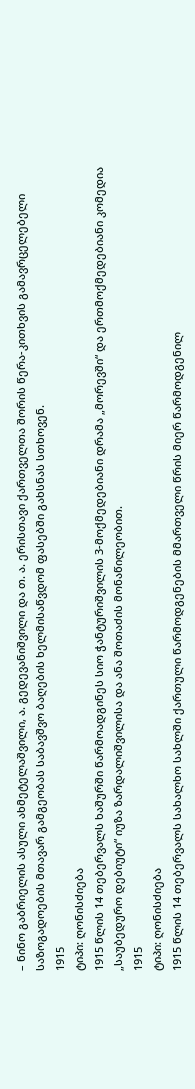– ნინო გაბრიელის ასული ახმეტელაშვილი, ა. გედევანიშვილი და თ. ა. ერისთავი ქართველთა შორის წერა-კითხვის გამავრცელებელი საზოგადოების მთავარ გამგეობას საბავშვო ბაღების ხელმისაწვდომ ფასებში გახსნას სთხოვენ.
1915
ტიპი: ღონისძიება
1915 წლის 14 თებერვალს ხაშურში წარმოადგინეს სიო ჭანტურიშვილის 3-მოქმედებიანი დრამა „მორევში“ და ერთმოქმედებიანი კომედია „საუბედურო დებიუტი“ იუზა ზარდალიშვილისა და ანა შოთაძის მონაწილეობით.
1915
ტიპი: ღონისძიება
1915 წლის 14 თებერვალს სახალხო სახლში ქართული წარმოდგენების მმართველი წრის მიერ წარმოდგენილ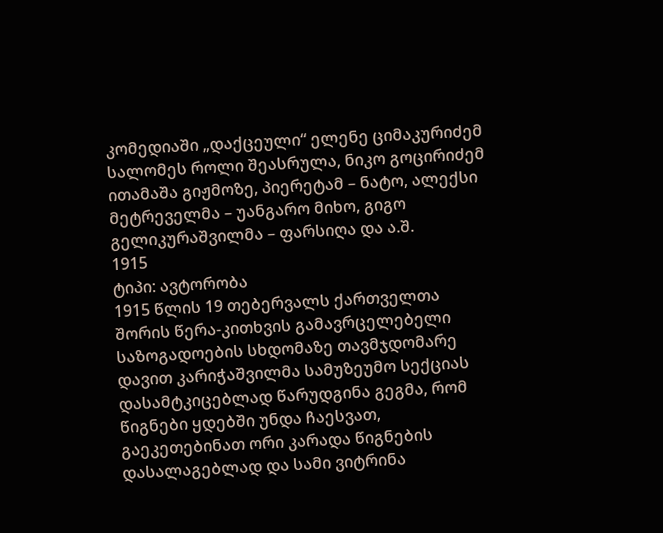კომედიაში „დაქცეული“ ელენე ციმაკურიძემ სალომეს როლი შეასრულა, ნიკო გოცირიძემ ითამაშა გიჟმოზე, პიერეტამ – ნატო, ალექსი მეტრეველმა – უანგარო მიხო, გიგო გელიკურაშვილმა – ფარსიღა და ა.შ.
1915
ტიპი: ავტორობა
1915 წლის 19 თებერვალს ქართველთა შორის წერა-კითხვის გამავრცელებელი საზოგადოების სხდომაზე თავმჯდომარე დავით კარიჭაშვილმა სამუზეუმო სექციას დასამტკიცებლად წარუდგინა გეგმა, რომ წიგნები ყდებში უნდა ჩაესვათ, გაეკეთებინათ ორი კარადა წიგნების დასალაგებლად და სამი ვიტრინა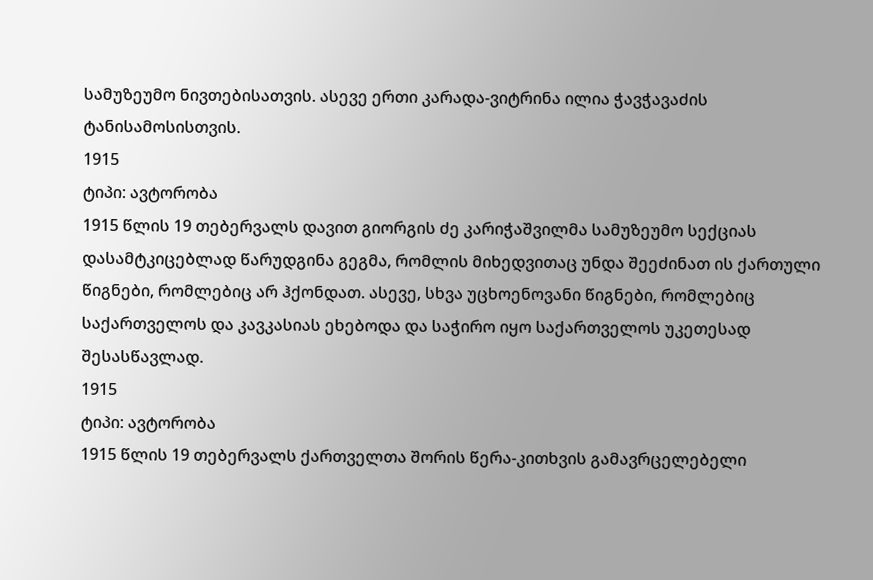სამუზეუმო ნივთებისათვის. ასევე ერთი კარადა-ვიტრინა ილია ჭავჭავაძის ტანისამოსისთვის.
1915
ტიპი: ავტორობა
1915 წლის 19 თებერვალს დავით გიორგის ძე კარიჭაშვილმა სამუზეუმო სექციას დასამტკიცებლად წარუდგინა გეგმა, რომლის მიხედვითაც უნდა შეეძინათ ის ქართული წიგნები, რომლებიც არ ჰქონდათ. ასევე, სხვა უცხოენოვანი წიგნები, რომლებიც საქართველოს და კავკასიას ეხებოდა და საჭირო იყო საქართველოს უკეთესად შესასწავლად.
1915
ტიპი: ავტორობა
1915 წლის 19 თებერვალს ქართველთა შორის წერა-კითხვის გამავრცელებელი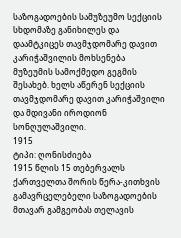საზოგადოების სამუზეუმო სექციის სხდომაზე განიხილეს და დაამტკიცეს თავმჯდომარე დავით კარიჭაშვილის მოხსენება მუზეუმის სამოქმედო გეგმის შესახებ. ხელს აწერენ სექციის თავმჯდომარე დავით კარიჭაშვილი და მდივანი იროდიონ სონღულაშვილი.
1915
ტიპი: ღონისძიება
1915 წლის 15 თებერვალს ქართველთა შორის წერა-კითხვის გამავრცელებელი საზოგადოების მთავარ გამგეობას თელავის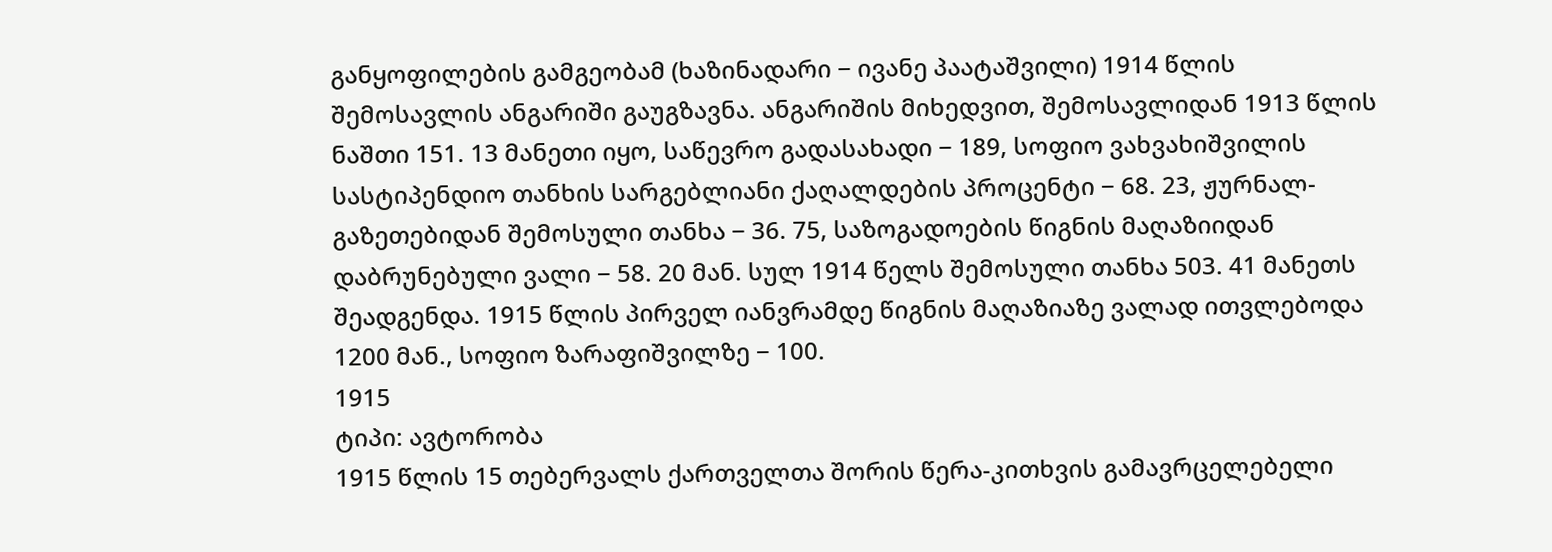განყოფილების გამგეობამ (ხაზინადარი − ივანე პაატაშვილი) 1914 წლის შემოსავლის ანგარიში გაუგზავნა. ანგარიშის მიხედვით, შემოსავლიდან 1913 წლის ნაშთი 151. 13 მანეთი იყო, საწევრო გადასახადი − 189, სოფიო ვახვახიშვილის სასტიპენდიო თანხის სარგებლიანი ქაღალდების პროცენტი − 68. 23, ჟურნალ-გაზეთებიდან შემოსული თანხა − 36. 75, საზოგადოების წიგნის მაღაზიიდან დაბრუნებული ვალი − 58. 20 მან. სულ 1914 წელს შემოსული თანხა 503. 41 მანეთს შეადგენდა. 1915 წლის პირველ იანვრამდე წიგნის მაღაზიაზე ვალად ითვლებოდა 1200 მან., სოფიო ზარაფიშვილზე − 100.
1915
ტიპი: ავტორობა
1915 წლის 15 თებერვალს ქართველთა შორის წერა-კითხვის გამავრცელებელი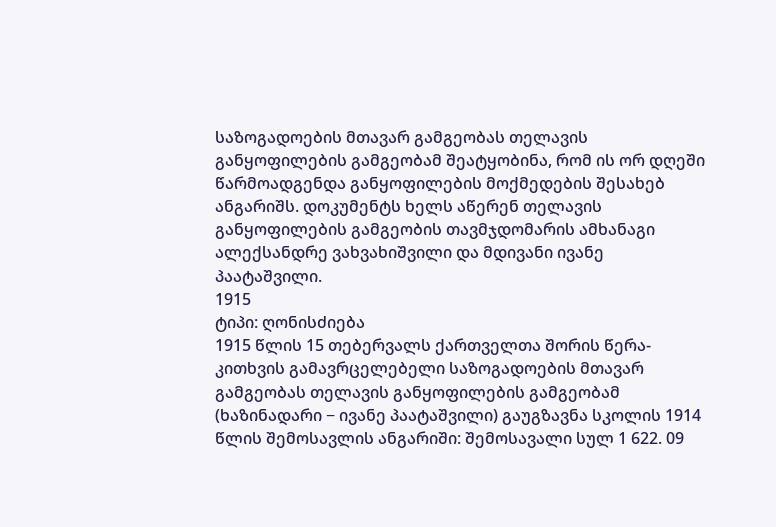საზოგადოების მთავარ გამგეობას თელავის განყოფილების გამგეობამ შეატყობინა, რომ ის ორ დღეში წარმოადგენდა განყოფილების მოქმედების შესახებ ანგარიშს. დოკუმენტს ხელს აწერენ თელავის განყოფილების გამგეობის თავმჯდომარის ამხანაგი ალექსანდრე ვახვახიშვილი და მდივანი ივანე პაატაშვილი.
1915
ტიპი: ღონისძიება
1915 წლის 15 თებერვალს ქართველთა შორის წერა-კითხვის გამავრცელებელი საზოგადოების მთავარ გამგეობას თელავის განყოფილების გამგეობამ (ხაზინადარი − ივანე პაატაშვილი) გაუგზავნა სკოლის 1914 წლის შემოსავლის ანგარიში: შემოსავალი სულ 1 622. 09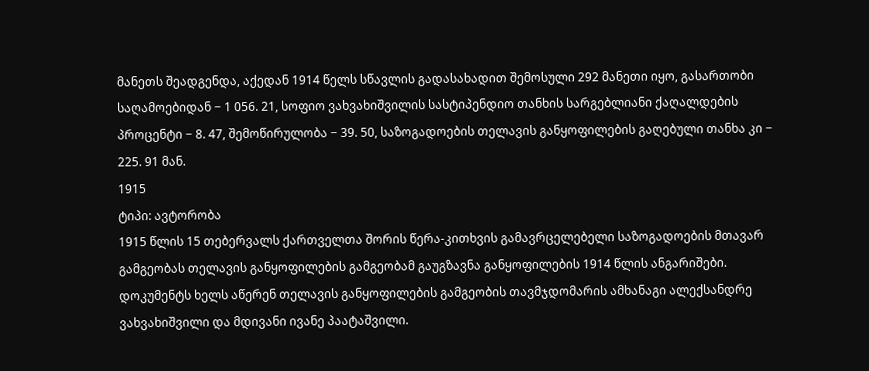მანეთს შეადგენდა, აქედან 1914 წელს სწავლის გადასახადით შემოსული 292 მანეთი იყო, გასართობი საღამოებიდან − 1 056. 21, სოფიო ვახვახიშვილის სასტიპენდიო თანხის სარგებლიანი ქაღალდების პროცენტი − 8. 47, შემოწირულობა − 39. 50, საზოგადოების თელავის განყოფილების გაღებული თანხა კი − 225. 91 მან.
1915
ტიპი: ავტორობა
1915 წლის 15 თებერვალს ქართველთა შორის წერა-კითხვის გამავრცელებელი საზოგადოების მთავარ გამგეობას თელავის განყოფილების გამგეობამ გაუგზავნა განყოფილების 1914 წლის ანგარიშები. დოკუმენტს ხელს აწერენ თელავის განყოფილების გამგეობის თავმჯდომარის ამხანაგი ალექსანდრე ვახვახიშვილი და მდივანი ივანე პაატაშვილი.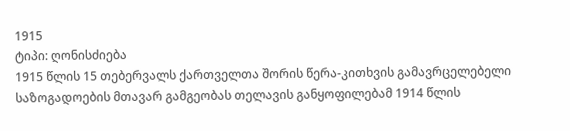1915
ტიპი: ღონისძიება
1915 წლის 15 თებერვალს ქართველთა შორის წერა-კითხვის გამავრცელებელი საზოგადოების მთავარ გამგეობას თელავის განყოფილებამ 1914 წლის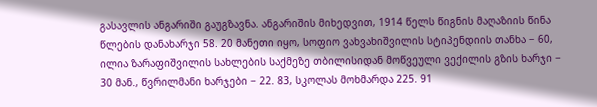გასავლის ანგარიში გაუგზავნა. ანგარიშის მიხედვით, 1914 წელს წიგნის მაღაზიის წინა წლების დანახარჯი 58. 20 მანეთი იყო, სოფიო ვახვახიშვილის სტიპენდიის თანხა − 60, ილია ზარაფიშვილის სახლების საქმეზე თბილისიდან მოწვეული ვექილის გზის ხარჯი − 30 მან., წვრილმანი ხარჯები − 22. 83, სკოლას მოხმარდა 225. 91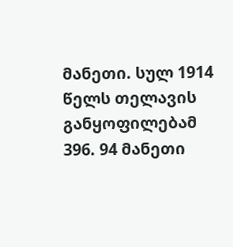მანეთი. სულ 1914 წელს თელავის განყოფილებამ 396. 94 მანეთი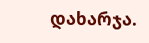დახარჯა.